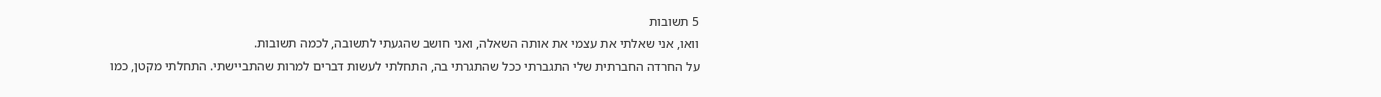5 תשובות
וואו, אני שאלתי את עצמי את אותה השאלה, ואני חושב שהגעתי לתשובה, לכמה תשובות.
על החרדה החברתית שלי התגברתי ככל שהתגרתי בה, התחלתי לעשות דברים למרות שהתביישתי. התחלתי מקטן, כמו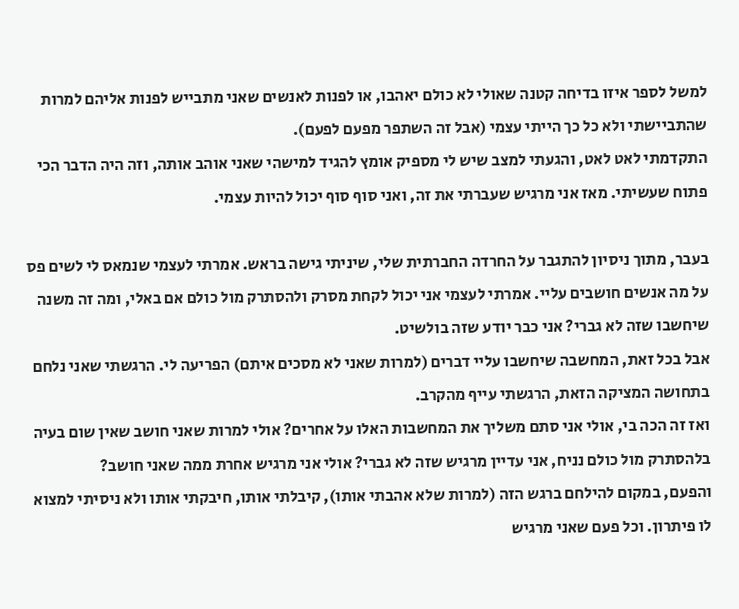למשל לספר איזו בדיחה קטנה שאולי לא כולם יאהבו, או לפנות לאנשים שאני מתבייש לפנות אליהם למרות שהתביישתי ולא כל כך הייתי עצמי (אבל זה השתפר מפעם לפעם).
התקדמתי לאט לאט, והגעתי למצב שיש לי מספיק אומץ להגיד למישהי שאני אוהב אותה, וזה היה הדבר הכי פתוח שעשיתי. מאז אני מרגיש שעברתי את זה, ואני סוף סוף יכול להיות עצמי.

בעבר, מתוך ניסיון להתגבר על החרדה החברתית שלי, שיניתי גישה בראש. אמרתי לעצמי שנמאס לי לשים פס על מה אנשים חושבים עליי. אמרתי לעצמי אני יכול לקחת מסרק ולהסתרק מול כולם אם באלי, ומה זה משנה שיחשבו שזה לא גברי? אני כבר יודע שזה בולשיט.
אבל בכל זאת, המחשבה שיחשבו עליי דברים (למרות שאני לא מסכים איתם) הפריעה לי. הרגשתי שאני נלחם בתחושה המציקה הזאת, הרגשתי עייף מהקרב.
ואז זה הכה בי, אולי אני סתם משליך את המחשבות האלו על אחרים? אולי למרות שאני חושב שאין שום בעיה בלהסתרק מול כולם נניח, אני עדיין מרגיש שזה לא גברי? אולי אני מרגיש אחרת ממה שאני חושב?
והפעם, במקום להילחם ברגש הזה (למרות שלא אהבתי אותו), קיבלתי אותו, חיבקתי אותו ולא ניסיתי למצוא לו פיתרון. וכל פעם שאני מרגיש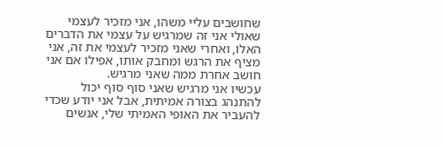שחושבים עליי משהו, אני מזכיר לעצמי שאולי אני זה שמרגיש על עצמי את הדברים האלו, ואחרי שאני מזכיר לעצמי את זה, אני מציף את הרגש ומחבק אותו, אפילו אם אני חושב אחרת ממה שאני מרגיש.
עכשיו אני מרגיש שאני סוף סוף יכול להתנהג בצורה אמיתית, אבל אני יודע שכדי להעביר את האופי האמיתי שלי, אנשים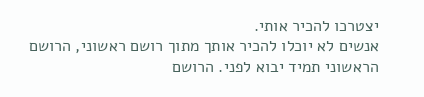יצטרכו להכיר אותי.
אנשים לא יוכלו להכיר אותך מתוך רושם ראשוני, הרושם הראשוני תמיד יבוא לפני. הרושם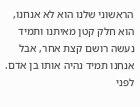הראשוני שלנו הוא לא אנחנו, הוא חלק קטן מאיתנו ותמיד נעשה רושם קצת אחר, אבל אנחנו תמיד נהיה אותו בן אדם.
לפני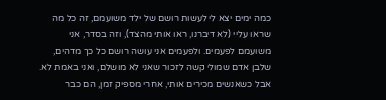כמה ימים יצא לי לעשות רושם של ילד משועמם, זה כל מה שראו עליי (לא דיברנו, ראו אותי מהצד), וזה בסדר, אני משועמם לפעמים. ולפעמים אני עושה רושם כל כך מדהים, שלבן אדם שמולי קשה לזכור שאני לא מושלם, ואני באמת לא.
אבל כשאנשים מכירים אותי, אחרי מספיק זמן, הם כבר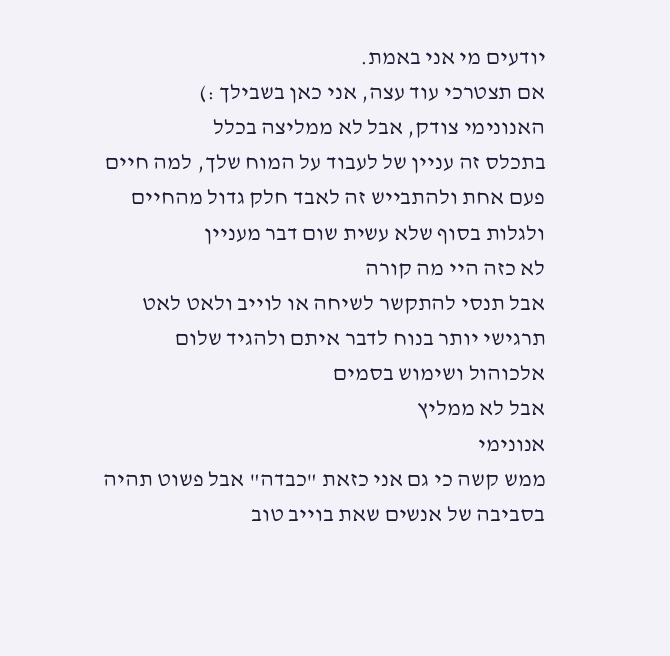יודעים מי אני באמת.
אם תצטרכי עוד עצה, אני כאן בשבילך :)
האנונימי צודק, אבל לא ממליצה בכלל
בתכלס זה עניין של לעבוד על המוח שלך, למה חיים פעם אחת ולהתבייש זה לאבד חלק גדול מהחיים ולגלות בסוף שלא עשית שום דבר מעניין
לא כזה היי מה קורה
אבל תנסי להתקשר לשיחה או לוייב ולאט לאט תרגישי יותר בנוח לדבר איתם ולהגיד שלום
אלכוהול ושימוש בסמים
אבל לא ממליץ
אנונימי
ממש קשה כי גם אני כזאת "כבדה" אבל פשוט תהיה בסביבה של אנשים שאת בוייב טוב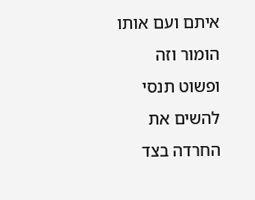איתם ועם אותו הומור וזה ופשוט תנסי להשים את החרדה בצד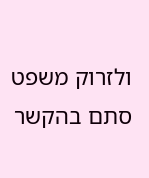ולזרוק משפט סתם בהקשר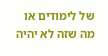של לימודים או מה שזה לא יהיה